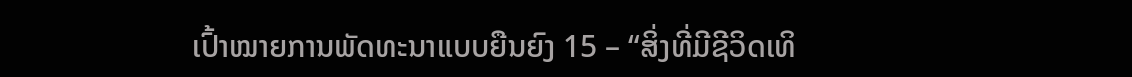ເປົ້າໝາຍການພັດທະນາແບບຍືນຍົງ 15 – “ສິ່ງທີ່ມີຊີວິດເທິ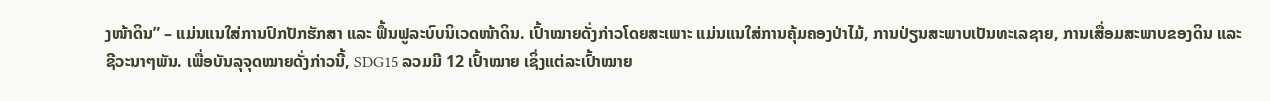ງໜ້າດິນ” – ແມ່ນແນໃສ່ການປົກປັກຮັກສາ ແລະ ຟຶ້ນຟູລະບົບນິເວດໜ້າດິນ. ເປົ້າໝາຍດັ່ງກ່າວໂດຍສະເພາະ ແມ່ນແນໃສ່ການຄຸ້ມຄອງປ່າໄມ້, ການປ່ຽນສະພາບເປັນທະເລຊາຍ, ການເສື່ອມສະພາບຂອງດິນ ແລະ ຊີວະນາໆພັນ. ເພື່ອບັນລຸຈຸດໝາຍດັ່ງກ່າວນີ້, SDG15 ລວມມີ 12 ເປົ້າໝາຍ ເຊິ່ງແຕ່ລະເປົ້າໝາຍ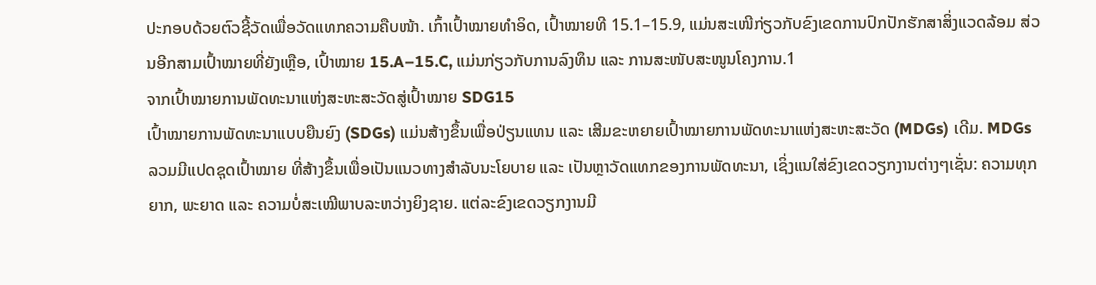ປະກອບດ້ວຍຕົວຊີ້ວັດເພື່ອວັດແທກຄວາມຄືບໜ້າ. ເກົ້າເປົ້າໝາຍທຳອິດ, ເປົ້າໝາຍທີ 15.1–15.9, ແມ່ນສະເໜີກ່ຽວກັບຂົງເຂດການປົກປັກຮັກສາສິ່ງແວດລ້ອມ ສ່ວນອີກສາມເປົ້າໝາຍທີ່ຍັງເຫຼືອ, ເປົ້າໝາຍ 15.A–15.C, ແມ່ນກ່ຽວກັບການລົງທຶນ ແລະ ການສະໜັບສະໜູນໂຄງການ.1
ຈາກເປົ້າໝາຍການພັດທະນາແຫ່ງສະຫະສະວັດສູ່ເປົ້າໝາຍ SDG15
ເປົ້າໝາຍການພັດທະນາແບບຍືນຍົງ (SDGs) ແມ່ນສ້າງຂຶ້ນເພື່ອປ່ຽນແທນ ແລະ ເສີມຂະຫຍາຍເປົ້າໝາຍການພັດທະນາແຫ່ງສະຫະສະວັດ (MDGs) ເດີມ. MDGs ລວມມີແປດຊຸດເປົ້າໝາຍ ທີ່ສ້າງຂຶ້ນເພື່ອເປັນແນວທາງສຳລັບນະໂຍບາຍ ແລະ ເປັນຫຼາວັດແທກຂອງການພັດທະນາ, ເຊິ່ງແນໃສ່ຂົງເຂດວຽກງານຕ່າງໆເຊັ່ນ: ຄວາມທຸກຍາກ, ພະຍາດ ແລະ ຄວາມບໍ່ສະເໝີພາບລະຫວ່າງຍິງຊາຍ. ແຕ່ລະຂົງເຂດວຽກງານມີ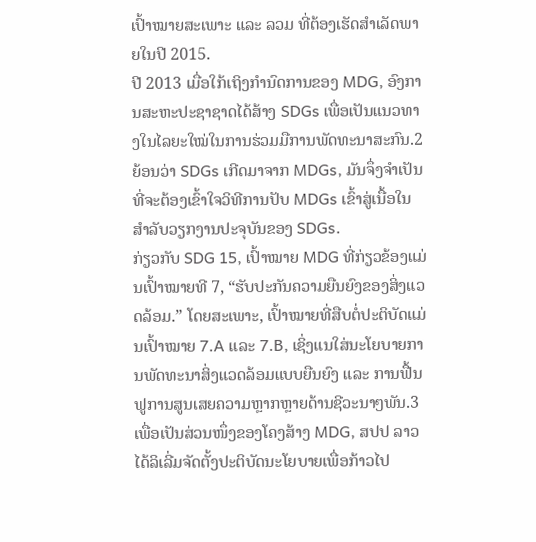ເປົ້າໝາຍສະເພາະ ແລະ ລວມ ທີ່ຕ້ອງເຮັດສຳເລັດພາຍໃນປີ 2015.
ປີ 2013 ເມື່ອໃກ້ເຖິງກຳນົດການຂອງ MDG, ອົງການສະຫະປະຊາຊາດໄດ້ສ້າງ SDGs ເພື່ອເປັນແນວທາງໃນໄລຍະໃໝ່ໃນການຮ່ວມມືການພັດທະນາສະກົນ.2 ຍ້ອນວ່າ SDGs ເກີດມາຈາກ MDGs, ມັນຈຶ່ງຈຳເປັນທີ່ຈະຕ້ອງເຂົ້າໃຈວິທີການປັບ MDGs ເຂົ້າສູ່ເນື້ອໃນສຳລັບວຽກງານປະຈຸບັນຂອງ SDGs.
ກ່ຽວກັບ SDG 15, ເປົ້າໝາຍ MDG ທີ່ກ່ຽວຂ້ອງແມ່ນເປົ້າໝາຍທີ 7, “ຮັບປະກັນຄວາມຍືນຍົງຂອງສິ່ງແວດລ້ອມ.” ໂດຍສະເພາະ, ເປົ້າໝາຍທີ່ສືບຕໍ່ປະຕິບັດແມ່ນເປົ້າໝາຍ 7.A ແລະ 7.B, ເຊິ່ງແນໃສ່ນະໂຍບາຍການພັດທະນາສິ່ງແວດລ້ອມແບບຍືນຍົງ ແລະ ການຟື້ນຟູການສູນເສຍຄວາມຫຼາກຫຼາຍດ້ານຊີວະນາໆພັນ.3 ເພື່ອເປັນສ່ວນໜຶ່ງຂອງໂຄງສ້າງ MDG, ສປປ ລາວ ໄດ້ລິເລີ່ມຈັດຕັ້ງປະຕິບັດນະໂຍບາຍເພື່ອກ້າວໄປ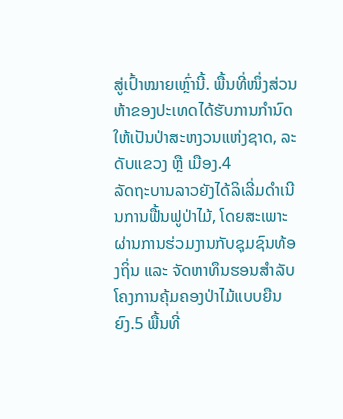ສູ່ເປົ້າໝາຍເຫຼົ່ານີ້. ພື້ນທີ່ໜຶ່ງສ່ວນຫ້າຂອງປະເທດໄດ້ຮັບການກຳນົດໃຫ້ເປັນປ່າສະຫງວນແຫ່ງຊາດ, ລະດັບແຂວງ ຫຼື ເມືອງ.4
ລັດຖະບານລາວຍັງໄດ້ລິເລີ່ມດຳເນີນການຟື້ນຟູປ່າໄມ້, ໂດຍສະເພາະຜ່ານການຮ່ວມງານກັບຊຸມຊົນທ້ອງຖິ່ນ ແລະ ຈັດຫາທຶນຮອນສຳລັບໂຄງການຄຸ້ມຄອງປ່າໄມ້ແບບຍືນຍົງ.5 ພື້ນທີ່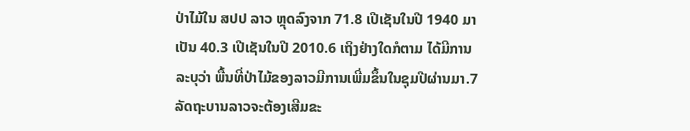ປ່າໄມ້ໃນ ສປປ ລາວ ຫຼຸດລົງຈາກ 71.8 ເປີເຊັນໃນປີ 1940 ມາເປັນ 40.3 ເປີເຊັນໃນປີ 2010.6 ເຖິງຢ່າງໃດກໍຕາມ ໄດ້ມີການລະບຸວ່າ ພື້ນທີ່ປ່າໄມ້ຂອງລາວມີການເພີ່ມຂຶ້ນໃນຊຸມປີຜ່ານມາ.7 ລັດຖະບານລາວຈະຕ້ອງເສີມຂະ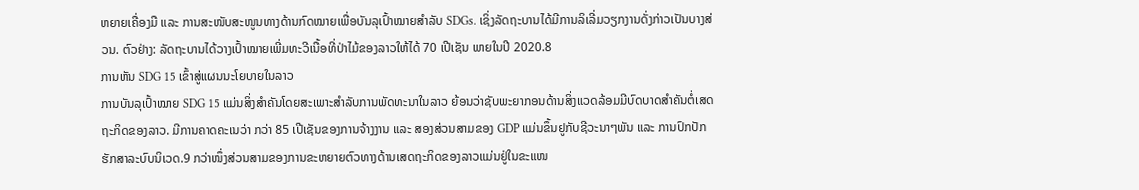ຫຍາຍເຄື່ອງມື ແລະ ການສະໜັບສະໜູນທາງດ້ານກົດໝາຍເພື່ອບັນລຸເປົ້າໝາຍສຳລັບ SDGs. ເຊິ່ງລັດຖະບານໄດ້ມີການລິເລີ່ມວຽກງານດັ່ງກ່າວເປັນບາງສ່ວນ. ຕົວຢ່າງ: ລັດຖະບານໄດ້ວາງເປົ້າໝາຍເພີ່ມທະວີເນື້ອທີ່ປ່າໄມ້ຂອງລາວໃຫ້ໄດ້ 70 ເປີເຊັນ ພາຍໃນປີ 2020.8
ການຫັນ SDG 15 ເຂົ້າສູ່ແຜນນະໂຍບາຍໃນລາວ
ການບັນລຸເປົ້າໝາຍ SDG 15 ແມ່ນສິ່ງສຳຄັນໂດຍສະເພາະສຳລັບການພັດທະນາໃນລາວ ຍ້ອນວ່າຊັບພະຍາກອນດ້ານສິ່ງແວດລ້ອມມີບົດບາດສຳຄັນຕໍ່ເສດຖະກິດຂອງລາວ. ມີການຄາດຄະເນວ່າ ກວ່າ 85 ເປີເຊັນຂອງການຈ້າງງານ ແລະ ສອງສ່ວນສາມຂອງ GDP ແມ່ນຂຶ້ນຢູກັບຊີວະນາໆພັນ ແລະ ການປົກປັກຮັກສາລະບົບນິເວດ.9 ກວ່າໜຶ່ງສ່ວນສາມຂອງການຂະຫຍາຍຕົວທາງດ້ານເສດຖະກິດຂອງລາວແມ່ນຢູ່ໃນຂະແໜ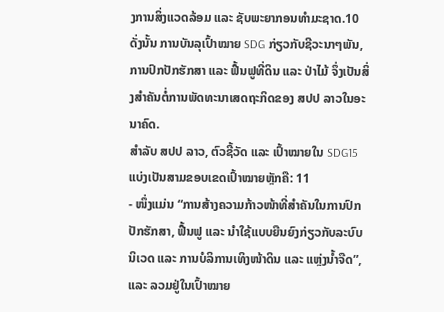ງການສິ່ງແວດລ້ອມ ແລະ ຊັບພະຍາກອນທຳມະຊາດ.10 ດັ່ງນັ້ນ ການບັນລຸເປົ້າໝາຍ SDG ກ່ຽວກັບຊີວະນາໆພັນ, ການປົກປັກຮັກສາ ແລະ ຟື້ນຟູທີ່ດິນ ແລະ ປ່າໄມ້ ຈຶ່ງເປັນສິ່ງສຳຄັນຕໍ່ການພັດທະນາເສດຖະກິດຂອງ ສປປ ລາວໃນອະນາຄົດ.
ສຳລັບ ສປປ ລາວ, ຕົວຊີ້ວັດ ແລະ ເປົ້າໝາຍໃນ SDG15 ແບ່ງເປັນສາມຂອບເຂດເປົ້າໝາຍຫຼັກຄື: 11
- ໜຶ່ງແມ່ນ “ການສ້າງຄວາມກ້າວໜ້າທີ່ສຳຄັນໃນການປົກປັກຮັກສາ, ຟື້ນຟູ ແລະ ນຳໃຊ້ແບບຍືນຍົງກ່ຽວກັບລະບົບນິເວດ ແລະ ການບໍລິການເທິງໜ້າດິນ ແລະ ແຫຼ່ງນ້ຳຈືດ”, ແລະ ລວມຢູ່ໃນເປົ້າໝາຍ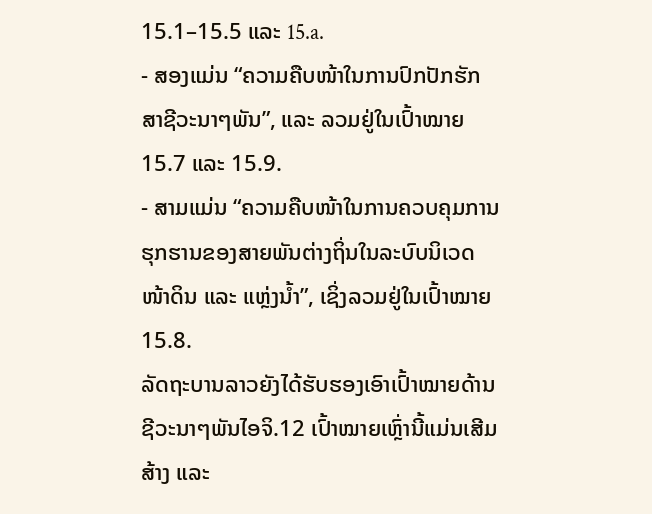15.1–15.5 ແລະ 15.a.
- ສອງແມ່ນ “ຄວາມຄືບໜ້າໃນການປົກປັກຮັກສາຊີວະນາໆພັນ”, ແລະ ລວມຢູ່ໃນເປົ້າໝາຍ 15.7 ແລະ 15.9.
- ສາມແມ່ນ “ຄວາມຄືບໜ້າໃນການຄວບຄຸມການຮຸກຮານຂອງສາຍພັນຕ່າງຖິ່ນໃນລະບົບນິເວດໜ້າດິນ ແລະ ແຫຼ່ງນ້ຳ”, ເຊິ່ງລວມຢູ່ໃນເປົ້າໝາຍ15.8.
ລັດຖະບານລາວຍັງໄດ້ຮັບຮອງເອົາເປົ້າໝາຍດ້ານຊີວະນາໆພັນໄອຈິ.12 ເປົ້າໝາຍເຫຼົ່ານີ້ແມ່ນເສີມສ້າງ ແລະ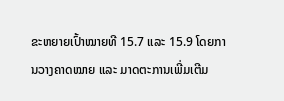ຂະຫຍາຍເປົ້າໝາຍທີ 15.7 ແລະ 15.9 ໂດຍການວາງຄາດໝາຍ ແລະ ມາດຕະການເພີ່ມເຕີມ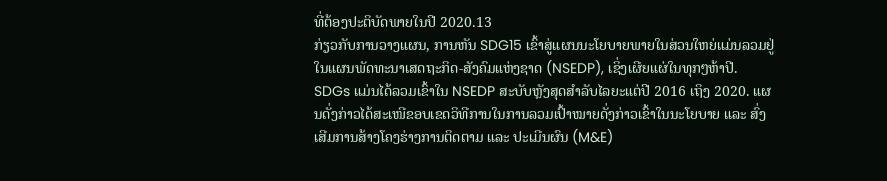ທີ່ຕ້ອງປະຕິບັດພາຍໃນປີ 2020.13
ກ່ຽວກັບການວາງແຜນ, ການຫັນ SDG15 ເຂົ້າສູ່ແຜນນະໂຍບາຍພາຍໃນສ່ວນໃຫຍ່ແມ່ນລວມຢູ່ໃນແຜນພັດທະນາເສດຖະກິດ-ສັງຄົມແຫ່ງຊາດ (NSEDP), ເຊິ່ງເຜີຍແຜ່ໃນທຸກໆຫ້າປີ. SDGs ແມ່ນໄດ້ລວມເຂົ້າໃນ NSEDP ສະບັບຫຼັງສຸດສຳລັບໄລຍະແຕ່ປີ 2016 ເຖິງ 2020. ແຜນດັ່ງກ່າວໄດ້ສະເໜີຂອບເຂດວິທີການໃນການລວມເປົ້າໝາຍດັ່ງກ່າວເຂົ້າໃນນະໂຍບາຍ ແລະ ສົ່ງເສີມການສ້າງໂຄງຮ່າງການຕິດຕາມ ແລະ ປະເມີນຜົນ (M&E)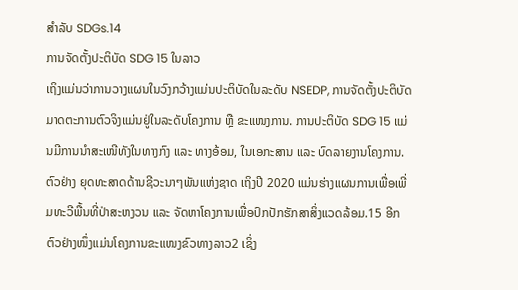ສຳລັບ SDGs.14
ການຈັດຕັ້ງປະຕິບັດ SDG 15 ໃນລາວ
ເຖິງແມ່ນວ່າການວາງແຜນໃນວົງກວ້າງແມ່ນປະຕິບັດໃນລະດັບ NSEDP, ການຈັດຕັ້ງປະຕິບັດມາດຕະການຕົວຈິງແມ່ນຢູ່ໃນລະດັບໂຄງການ ຫຼື ຂະແໜງການ. ການປະຕິບັດ SDG 15 ແມ່ນມີການນຳສະເໜີທັງໃນທາງກົງ ແລະ ທາງອ້ອມ, ໃນເອກະສານ ແລະ ບົດລາຍງານໂຄງການ. ຕົວຢ່າງ ຍຸດທະສາດດ້ານຊີວະນາໆພັນແຫ່ງຊາດ ເຖິງປີ 2020 ແມ່ນຮ່າງແຜນການເພື່ອເພີ່ມທະວີພື້ນທີ່ປ່າສະຫງວນ ແລະ ຈັດຫາໂຄງການເພື່ອປົກປັກຮັກສາສິ່ງແວດລ້ອມ.15 ອີກຕົວຢ່າງໜຶ່ງແມ່ນໂຄງການຂະແໜງຂົວທາງລາວ2 ເຊິ່ງ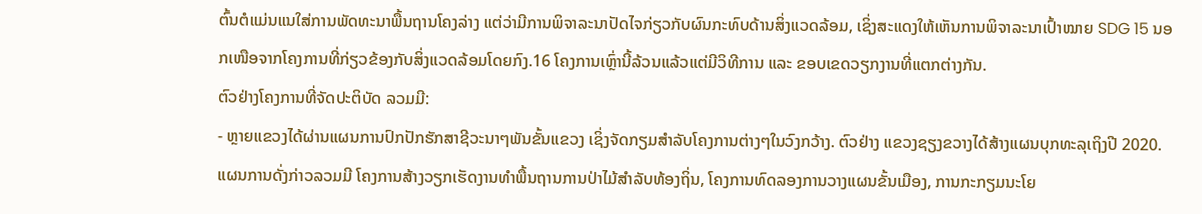ຕົ້ນຕໍແມ່ນແນໃສ່ການພັດທະນາພື້ນຖານໂຄງລ່າງ ແຕ່ວ່າມີການພິຈາລະນາປັດໄຈກ່ຽວກັບຜົນກະທົບດ້ານສິ່ງແວດລ້ອມ, ເຊິ່ງສະແດງໃຫ້ເຫັນການພິຈາລະນາເປົ້າໝາຍ SDG 15 ນອກເໜືອຈາກໂຄງການທີ່ກ່ຽວຂ້ອງກັບສິ່ງແວດລ້ອມໂດຍກົງ.16 ໂຄງການເຫຼົ່ານີ້ລ້ວນແລ້ວແຕ່ມີວິທີການ ແລະ ຂອບເຂດວຽກງານທີ່ແຕກຕ່າງກັນ.
ຕົວຢ່າງໂຄງການທີ່ຈັດປະຕິບັດ ລວມມີ:
- ຫຼາຍແຂວງໄດ້ຜ່ານແຜນການປົກປັກຮັກສາຊີວະນາໆພັນຂັ້ນແຂວງ ເຊິ່ງຈັດກຽມສຳລັບໂຄງການຕ່າງໆໃນວົງກວ້າງ. ຕົວຢ່າງ ແຂວງຊຽງຂວາງໄດ້ສ້າງແຜນບຸກທະລຸເຖິງປີ 2020. ແຜນການດັ່ງກ່າວລວມມີ ໂຄງການສ້າງວຽກເຮັດງານທຳພື້ນຖານການປ່າໄມ້ສຳລັບທ້ອງຖິ່ນ, ໂຄງການທົດລອງການວາງແຜນຂັ້ນເມືອງ, ການກະກຽມນະໂຍ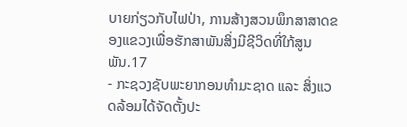ບາຍກ່ຽວກັບໄຟປ່າ, ການສ້າງສວນພຶກສາສາດຂອງແຂວງເພື່ອຮັກສາພັນສິ່ງມີຊີວິດທີ່ໃກ້ສູນພັນ.17
- ກະຊວງຊັບພະຍາກອນທຳມະຊາດ ແລະ ສິ່ງແວດລ້ອມໄດ້ຈັດຕັ້ງປະ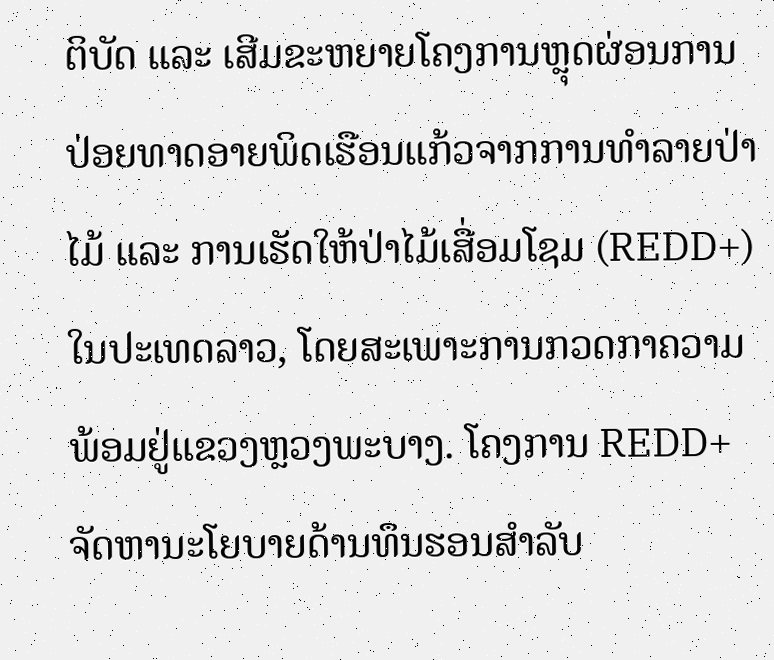ຕິບັດ ແລະ ເສີມຂະຫຍາຍໂຄງການຫຼຸດຜ່ອນການປ່ອຍທາດອາຍພິດເຮືອນແກ້ວຈາກການທຳລາຍປ່າໄມ້ ແລະ ການເຮັດໃຫ້ປ່າໄມ້ເສື່ອມໂຊມ (REDD+) ໃນປະເທດລາວ, ໂດຍສະເພາະການກວດກາຄວາມພ້ອມຢູ່ແຂວງຫຼວງພະບາງ. ໂຄງການ REDD+ ຈັດຫານະໂຍບາຍດ້ານທຶນຮອນສຳລັບ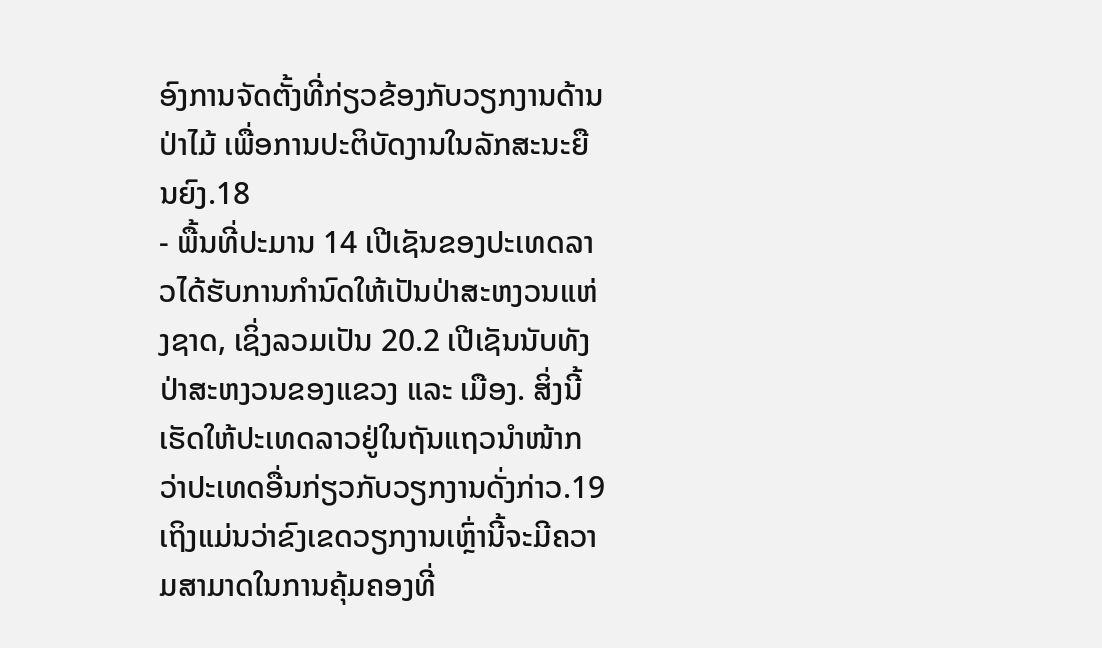ອົງການຈັດຕັ້ງທີ່ກ່ຽວຂ້ອງກັບວຽກງານດ້ານປ່າໄມ້ ເພື່ອການປະຕິບັດງານໃນລັກສະນະຍືນຍົງ.18
- ພື້ນທີ່ປະມານ 14 ເປີເຊັນຂອງປະເທດລາວໄດ້ຮັບການກຳນົດໃຫ້ເປັນປ່າສະຫງວນແຫ່ງຊາດ, ເຊິ່ງລວມເປັນ 20.2 ເປີເຊັນນັບທັງປ່າສະຫງວນຂອງແຂວງ ແລະ ເມືອງ. ສິ່ງນີ້ເຮັດໃຫ້ປະເທດລາວຢູ່ໃນຖັນແຖວນຳໜ້າກວ່າປະເທດອື່ນກ່ຽວກັບວຽກງານດັ່ງກ່າວ.19 ເຖິງແມ່ນວ່າຂົງເຂດວຽກງານເຫຼົ່ານີ້ຈະມີຄວາມສາມາດໃນການຄຸ້ມຄອງທີ່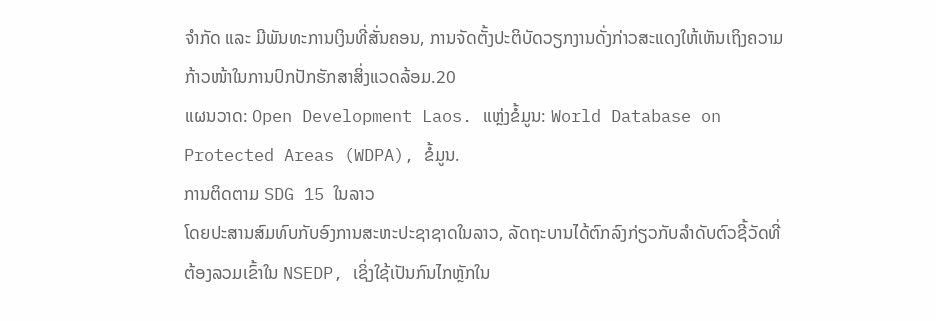ຈຳກັດ ແລະ ມີພັນທະການເງິນທີ່ສັ່ນຄອນ, ການຈັດຕັ້ງປະຕິບັດວຽກງານດັ່ງກ່າວສະແດງໃຫ້ເຫັນເຖິງຄວາມກ້າວໜ້າໃນການປົກປັກຮັກສາສິ່ງແວດລ້ອມ.20
ແຜນວາດ: Open Development Laos. ແຫຼ່ງຂໍ້ມູນ: World Database on Protected Areas (WDPA), ຂໍ້ມູນ.
ການຕິດຕາມ SDG 15 ໃນລາວ
ໂດຍປະສານສົມທົບກັບອົງການສະຫະປະຊາຊາດໃນລາວ, ລັດຖະບານໄດ້ຕົກລົງກ່ຽວກັບລຳດັບຕົວຊີ້ວັດທີ່ຕ້ອງລວມເຂົ້າໃນ NSEDP, ເຊິ່ງໃຊ້ເປັນກົນໄກຫຼັກໃນ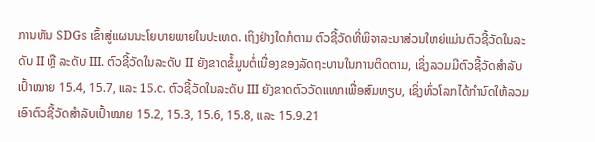ການຫັນ SDGs ເຂົ້າສູ່ແຜນນະໂຍບາຍພາຍໃນປະເທດ. ເຖິງຢ່າງໃດກໍຕາມ ຕົວຊີ້ວັດທີ່ພິຈາລະນາສ່ວນໃຫຍ່ແມ່ນຕົວຊີ້ວັດໃນລະດັບ II ຫຼື ລະດັບ III. ຕົວຊີ້ວັດໃນລະດັບ II ຍັງຂາດຂໍ້ມູນຕໍ່ເນື່ອງຂອງລັດຖະບານໃນການຕິດຕາມ, ເຊິ່ງລວມມີຕົວຊີ້ວັດສຳລັບເປົ້າໝາຍ 15.4, 15.7, ແລະ 15.c. ຕົວຊີ້ວັດໃນລະດັບ III ຍັງຂາດຕົວວັດແທກເພື່ອສົມທຽບ, ເຊິ່ງທົ່ວໂລກໄດ້ກຳນົດໃຫ້ລວມເອົາຕົວຊີ້ວັດສຳລັບເປົ້າໝາຍ 15.2, 15.3, 15.6, 15.8, ແລະ 15.9.21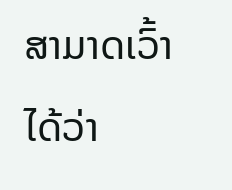ສາມາດເວົ້າໄດ້ວ່າ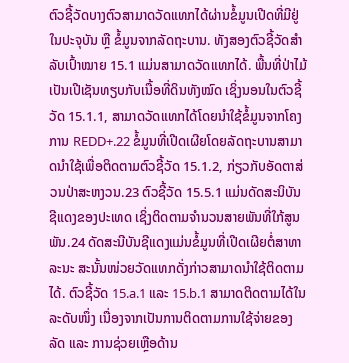ຕົວຊີ້ວັດບາງຕົວສາມາດວັດແທກໄດ້ຜ່ານຂໍ້ມູນເປີດທີ່ມີຢູ່ໃນປະຈຸບັນ ຫຼື ຂໍ້ມູນຈາກລັດຖະບານ. ທັງສອງຕົວຊີ້ວັດສຳລັບເປົ້າໝາຍ 15.1 ແມ່ນສາມາດວັດແທກໄດ້. ພື້ນທີ່ປ່າໄມ້ເປັນເປີເຊັນທຽບກັບເນື້ອທີ່ດິນທັງໝົດ ເຊິ່ງນອນໃນຕົວຊີ້ວັດ 15.1.1, ສາມາດວັດແທກໄດ້ໂດຍນຳໃຊ້ຂໍ້ມູນຈາກໂຄງການ REDD+.22 ຂໍ້ມູນທີ່ເປີດເຜີຍໂດຍລັດຖະບານສາມາດນຳໃຊ້ເພື່ອຕິດຕາມຕົວຊີ້ວັດ 15.1.2, ກ່ຽວກັບອັດຕາສ່ວນປ່າສະຫງວນ.23 ຕົວຊີ້ວັດ 15.5.1 ແມ່ນດັດສະນິບັນຊີແດງຂອງປະເທດ ເຊິ່ງຕິດຕາມຈຳນວນສາຍພັນທີ່ໃກ້ສູນພັນ.24 ດັດສະນີບັນຊີແດງແມ່ນຂໍ້ມູນທີ່ເປີດເຜີຍຕໍ່ສາທາລະນະ ສະນັ້ນໜ່ວຍວັດແທກດັ່ງກ່າວສາມາດນຳໃຊ້ຕິດຕາມໄດ້. ຕົວຊີ້ວັດ 15.a.1 ແລະ 15.b.1 ສາມາດຕິດຕາມໄດ້ໃນລະດັບໜຶ່ງ ເນື່ອງຈາກເປັນການຕິດຕາມການໃຊ້ຈ່າຍຂອງລັດ ແລະ ການຊ່ວຍເຫຼືອດ້ານ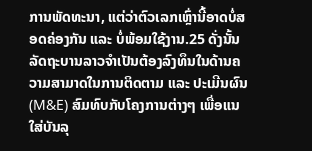ການພັດທະນາ, ແຕ່ວ່າຕົວເລກເຫຼົ່ານີ້ອາດບໍ່ສອດຄ່ອງກັນ ແລະ ບໍ່ພ້ອມໃຊ້ງານ.25 ດັ່ງນັ້ນ ລັດຖະບານລາວຈຳເປັນຕ້ອງລົງທຶນໃນດ້ານຄວາມສາມາດໃນການຕິດຕາມ ແລະ ປະເມີນຜົນ (M&E) ສົມທົບກັບໂຄງການຕ່າງໆ ເພື່ອແນໃສ່ບັນລຸ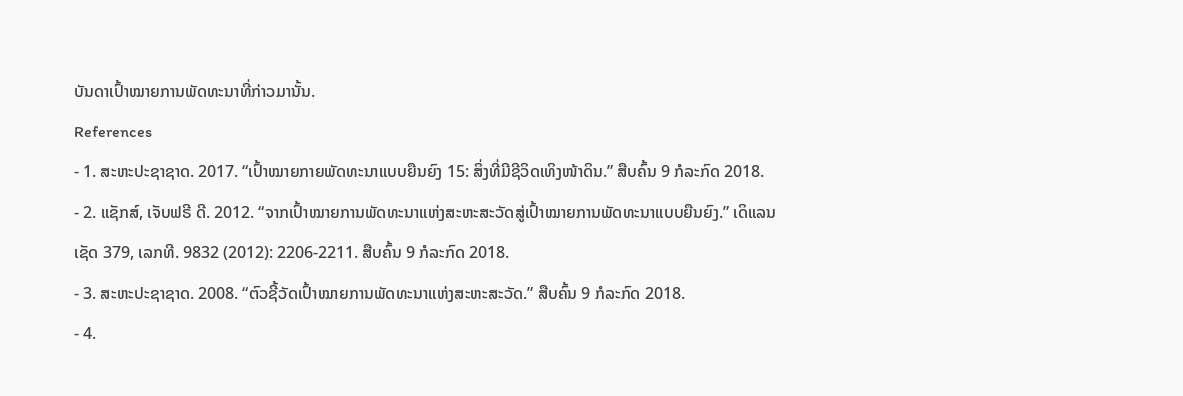ບັນດາເປົ້າໝາຍການພັດທະນາທີ່ກ່າວມານັ້ນ.
References
- 1. ສະຫະປະຊາຊາດ. 2017. “ເປົ້າໝາຍກາຍພັດທະນາແບບຍືນຍົງ 15: ສິ່ງທີ່ມີຊີວິດເທິງໜ້າດິນ.” ສືບຄົ້ນ 9 ກໍລະກົດ 2018.
- 2. ແຊັກສ໌, ເຈັບຟຣີ ດີ. 2012. “ຈາກເປົ້າໝາຍການພັດທະນາແຫ່ງສະຫະສະວັດສູ່ເປົ້າໝາຍການພັດທະນາແບບຍືນຍົງ.” ເດິແລນເຊັດ 379, ເລກທີ. 9832 (2012): 2206-2211. ສືບຄົ້ນ 9 ກໍລະກົດ 2018.
- 3. ສະຫະປະຊາຊາດ. 2008. “ຕົວຊີ້ວັດເປົ້າໝາຍການພັດທະນາແຫ່ງສະຫະສະວັດ.” ສືບຄົ້ນ 9 ກໍລະກົດ 2018.
- 4.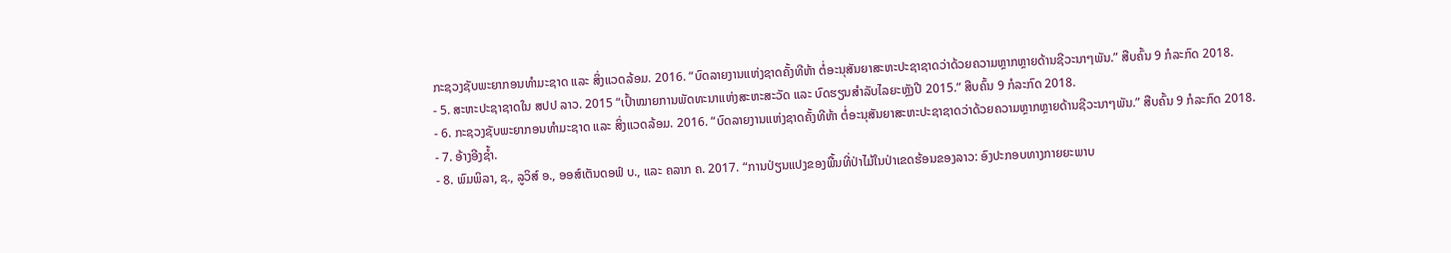ກະຊວງຊັບພະຍາກອນທຳມະຊາດ ແລະ ສິ່ງແວດລ້ອມ. 2016. “ບົດລາຍງານແຫ່ງຊາດຄັ້ງທີຫ້າ ຕໍ່ອະນຸສັນຍາສະຫະປະຊາຊາດວ່າດ້ວຍຄວາມຫຼາກຫຼາຍດ້ານຊີວະນາໆພັນ.” ສືບຄົ້ນ 9 ກໍລະກົດ 2018.
- 5. ສະຫະປະຊາຊາດໃນ ສປປ ລາວ. 2015 “ເປົ້າໝາຍການພັດທະນາແຫ່ງສະຫະສະວັດ ແລະ ບົດຮຽນສຳລັບໄລຍະຫຼັງປີ 2015.” ສືບຄົ້ນ 9 ກໍລະກົດ 2018.
- 6. ກະຊວງຊັບພະຍາກອນທຳມະຊາດ ແລະ ສິ່ງແວດລ້ອມ. 2016. “ບົດລາຍງານແຫ່ງຊາດຄັ້ງທີຫ້າ ຕໍ່ອະນຸສັນຍາສະຫະປະຊາຊາດວ່າດ້ວຍຄວາມຫຼາກຫຼາຍດ້ານຊີວະນາໆພັນ.” ສືບຄົ້ນ 9 ກໍລະກົດ 2018.
- 7. ອ້າງອີງຊ້ຳ.
- 8. ພົມພິລາ, ຊ., ລູວິສ໌ ອ., ອອສ໌ເຕັນດອຟ໌ ບ., ແລະ ຄລາກ ຄ. 2017. “ການປ່ຽນແປງຂອງພື້ນທີ່ປ່າໄມ້ໃນປ່າເຂດຮ້ອນຂອງລາວ: ອົງປະກອບທາງກາຍຍະພາບ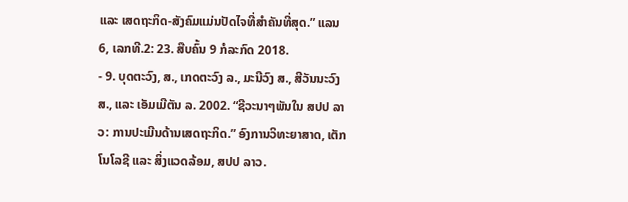ແລະ ເສດຖະກິດ-ສັງຄົມແມ່ນປັດໄຈທີ່ສຳຄັນທີ່ສຸດ.” ແລນ 6, ເລກທີ.2: 23. ສືບຄົ້ນ 9 ກໍລະກົດ 2018.
- 9. ບຸດຕະວົງ, ສ., ເກດຕະວົງ ລ., ມະນີວົງ ສ., ສີວັນນະວົງ ສ., ແລະ ເອັມເມີຕັນ ລ. 2002. “ຊີວະນາໆພັນໃນ ສປປ ລາວ: ການປະເມີນດ້ານເສດຖະກິດ.” ອົງການວິທະຍາສາດ, ເຕັກໂນໂລຊີ ແລະ ສິ່ງແວດລ້ອມ, ສປປ ລາວ.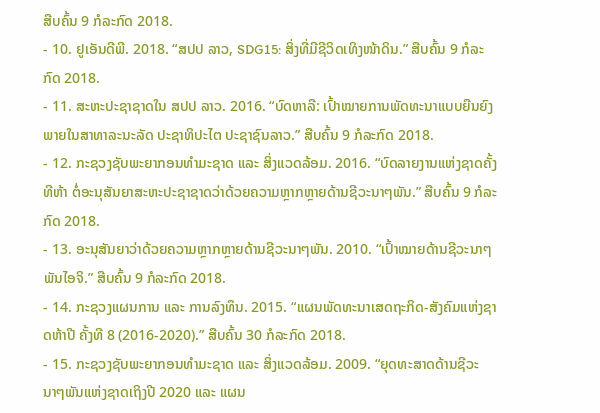ສືບຄົ້ນ 9 ກໍລະກົດ 2018.
- 10. ຢູເອັນດີພີ. 2018. “ສປປ ລາວ, SDG15: ສິ່ງທີ່ມີຊີວິດເທິງໜ້າດິນ.” ສືບຄົ້ນ 9 ກໍລະກົດ 2018.
- 11. ສະຫະປະຊາຊາດໃນ ສປປ ລາວ. 2016. “ບົດຫາລື: ເປົ້າໝາຍການພັດທະນາແບບຍືນຍົງພາຍໃນສາທາລະນະລັດ ປະຊາທິປະໄຕ ປະຊາຊົນລາວ.” ສືບຄົ້ນ 9 ກໍລະກົດ 2018.
- 12. ກະຊວງຊັບພະຍາກອນທຳມະຊາດ ແລະ ສິ່ງແວດລ້ອມ. 2016. “ບົດລາຍງານແຫ່ງຊາດຄັ້ງທີຫ້າ ຕໍ່ອະນຸສັນຍາສະຫະປະຊາຊາດວ່າດ້ວຍຄວາມຫຼາກຫຼາຍດ້ານຊີວະນາໆພັນ.” ສືບຄົ້ນ 9 ກໍລະກົດ 2018.
- 13. ອະນຸສັນຍາວ່າດ້ວຍຄວາມຫຼາກຫຼາຍດ້ານຊີວະນາໆພັນ. 2010. “ເປົ້າໝາຍດ້ານຊີວະນາໆພັນໄອຈິ.” ສືບຄົ້ນ 9 ກໍລະກົດ 2018.
- 14. ກະຊວງແຜນການ ແລະ ການລົງທຶນ. 2015. “ແຜນພັດທະນາເສດຖະກິດ-ສັງຄົມແຫ່ງຊາດຫ້າປີ ຄັ້ງທີ 8 (2016-2020).” ສືບຄົ້ນ 30 ກໍລະກົດ 2018.
- 15. ກະຊວງຊັບພະຍາກອນທຳມະຊາດ ແລະ ສິ່ງແວດລ້ອມ. 2009. “ຍຸດທະສາດດ້ານຊີວະນາໆພັນແຫ່ງຊາດເຖິງປີ 2020 ແລະ ແຜນ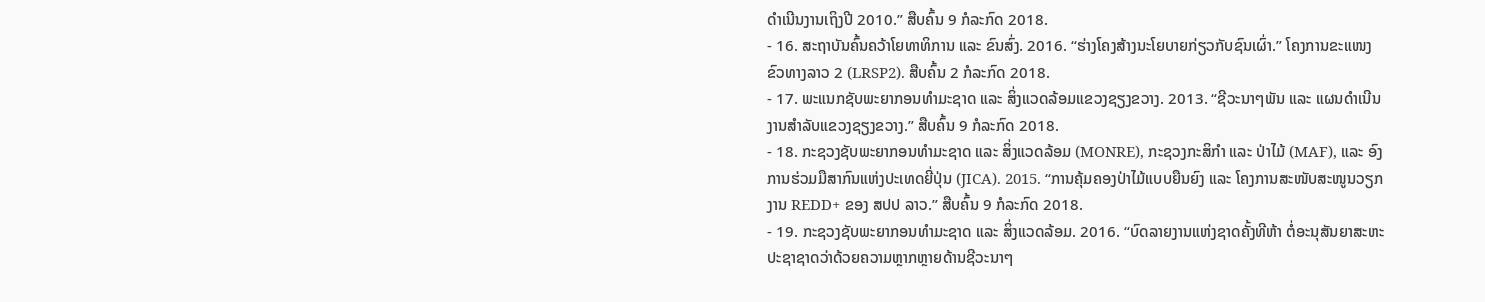ດຳເນີນງານເຖິງປີ 2010.” ສືບຄົ້ນ 9 ກໍລະກົດ 2018.
- 16. ສະຖາບັນຄົ້ນຄວ້າໂຍທາທິການ ແລະ ຂົນສົ່ງ. 2016. “ຮ່າງໂຄງສ້າງນະໂຍບາຍກ່ຽວກັບຊົນເຜົ່າ.” ໂຄງການຂະແໜງຂົວທາງລາວ 2 (LRSP2). ສືບຄົ້ນ 2 ກໍລະກົດ 2018.
- 17. ພະແນກຊັບພະຍາກອນທຳມະຊາດ ແລະ ສິ່ງແວດລ້ອມແຂວງຊຽງຂວາງ. 2013. “ຊີວະນາໆພັນ ແລະ ແຜນດຳເນີນງານສຳລັບແຂວງຊຽງຂວາງ.” ສືບຄົ້ນ 9 ກໍລະກົດ 2018.
- 18. ກະຊວງຊັບພະຍາກອນທຳມະຊາດ ແລະ ສິ່ງແວດລ້ອມ (MONRE), ກະຊວງກະສິກຳ ແລະ ປ່າໄມ້ (MAF), ແລະ ອົງການຮ່ວມມືສາກົນແຫ່ງປະເທດຍີ່ປຸ່ນ (JICA). 2015. “ການຄຸ້ມຄອງປ່າໄມ້ແບບຍືນຍົງ ແລະ ໂຄງການສະໜັບສະໜູນວຽກງານ REDD+ ຂອງ ສປປ ລາວ.” ສືບຄົ້ນ 9 ກໍລະກົດ 2018.
- 19. ກະຊວງຊັບພະຍາກອນທຳມະຊາດ ແລະ ສິ່ງແວດລ້ອມ. 2016. “ບົດລາຍງານແຫ່ງຊາດຄັ້ງທີຫ້າ ຕໍ່ອະນຸສັນຍາສະຫະປະຊາຊາດວ່າດ້ວຍຄວາມຫຼາກຫຼາຍດ້ານຊີວະນາໆ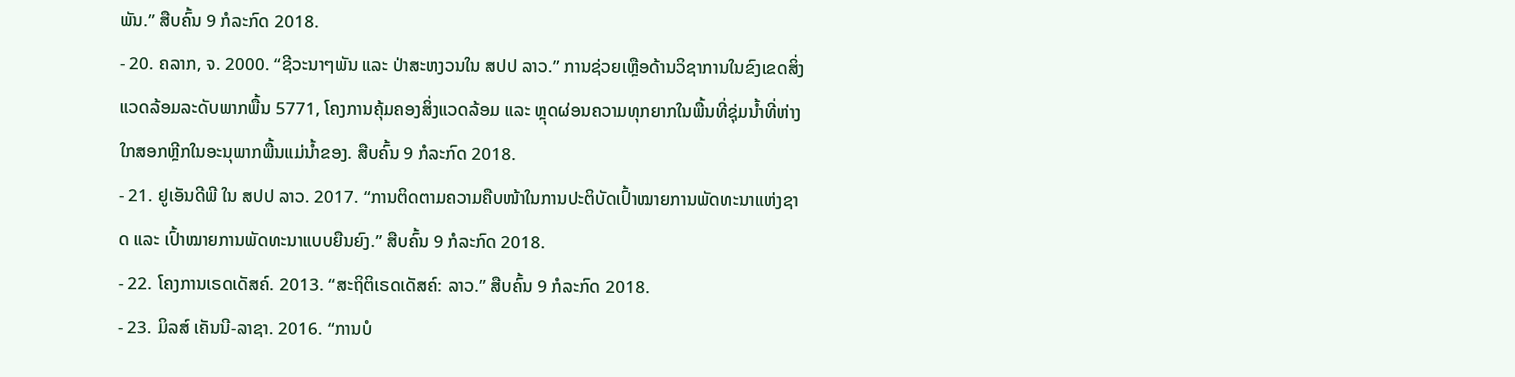ພັນ.” ສືບຄົ້ນ 9 ກໍລະກົດ 2018.
- 20. ຄລາກ, ຈ. 2000. “ຊີວະນາໆພັນ ແລະ ປ່າສະຫງວນໃນ ສປປ ລາວ.” ການຊ່ວຍເຫຼືອດ້ານວິຊາການໃນຂົງເຂດສິ່ງແວດລ້ອມລະດັບພາກພື້ນ 5771, ໂຄງການຄຸ້ມຄອງສິ່ງແວດລ້ອມ ແລະ ຫຼຸດຜ່ອນຄວາມທຸກຍາກໃນພື້ນທີ່ຊຸ່ມນ້ຳທີ່ຫ່າງໃກສອກຫຼີກໃນອະນຸພາກພື້ນແມ່ນ້ຳຂອງ. ສືບຄົ້ນ 9 ກໍລະກົດ 2018.
- 21. ຢູເອັນດີພີ ໃນ ສປປ ລາວ. 2017. “ການຕິດຕາມຄວາມຄືບໜ້າໃນການປະຕິບັດເປົ້າໝາຍການພັດທະນາແຫ່ງຊາດ ແລະ ເປົ້າໝາຍການພັດທະນາແບບຍືນຍົງ.” ສືບຄົ້ນ 9 ກໍລະກົດ 2018.
- 22. ໂຄງການເຣດເດັສຄ໌. 2013. “ສະຖິຕິເຣດເດັສຄ໌: ລາວ.” ສືບຄົ້ນ 9 ກໍລະກົດ 2018.
- 23. ມິລສ໌ ເຄັນນີ-ລາຊາ. 2016. “ການບໍ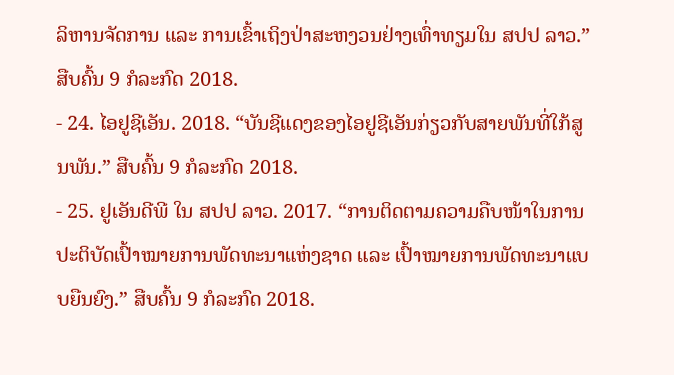ລິຫານຈັດການ ແລະ ການເຂົ້າເຖິງປ່າສະຫງວນຢ່າງເທົ່າທຽມໃນ ສປປ ລາວ.” ສືບຄົ້ນ 9 ກໍລະກົດ 2018.
- 24. ໄອຢູຊີເອັນ. 2018. “ບັນຊີແດງຂອງໄອຢູຊີເອັນກ່ຽວກັບສາຍພັນທີ່ໃກ້ສູນພັນ.” ສືບຄົ້ນ 9 ກໍລະກົດ 2018.
- 25. ຢູເອັນດີພີ ໃນ ສປປ ລາວ. 2017. “ການຕິດຕາມຄວາມຄືບໜ້າໃນການປະຕິບັດເປົ້າໝາຍການພັດທະນາແຫ່ງຊາດ ແລະ ເປົ້າໝາຍການພັດທະນາແບບຍືນຍົງ.” ສືບຄົ້ນ 9 ກໍລະກົດ 2018.